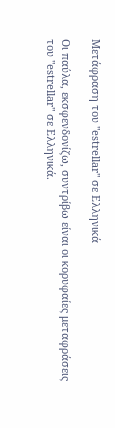Μετάφραση του "estrellar" σε Ελληνικά

Οι παύλα, εκσφενδονίζω, συντρίβω είναι οι κορυφαίες μεταφράσεις του "estrellar" σε Ελληνικά.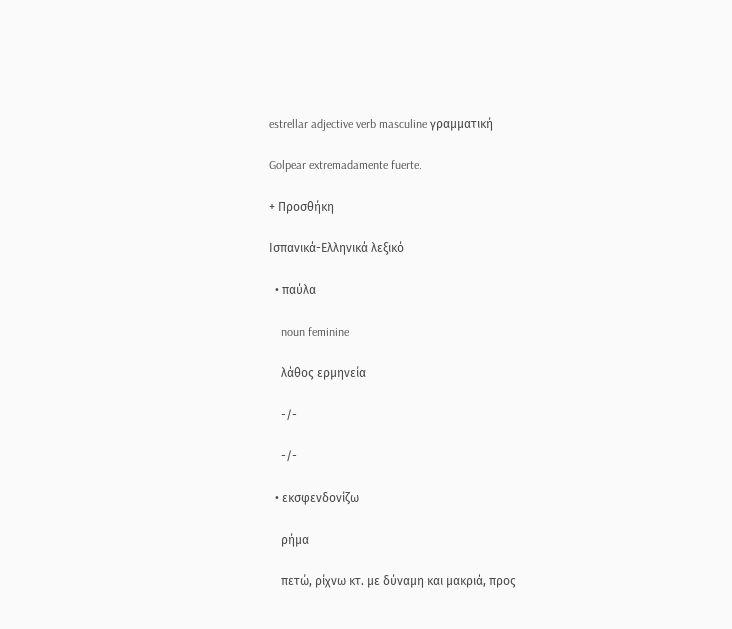estrellar adjective verb masculine γραμματική

Golpear extremadamente fuerte.

+ Προσθήκη

Ισπανικά-Ελληνικά λεξικό

  • παύλα

    noun feminine

    λάθος ερμηνεία

    -/-

    -/-

  • εκσφενδονίζω

    ρήμα

    πετώ, ρίχνω κτ. με δύναμη και μακριά, προς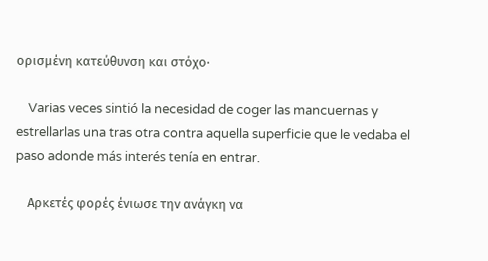ορισμένη κατεύθυνση και στόχο·

    Varias veces sintió la necesidad de coger las mancuernas y estrellarlas una tras otra contra aquella superficie que le vedaba el paso adonde más interés tenía en entrar.

    Αρκετές φορές ένιωσε την ανάγκη να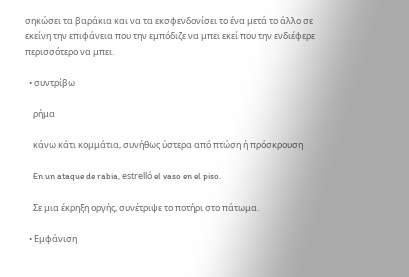σηκώσει τα βαράκια και να τα εκσφενδονίσει το ένα μετά το άλλο σε εκείνη την επιφάνεια που την εμπόδιζε να μπει εκεί που την ενδιέφερε περισσότερο να μπει.

  • συντρίβω

    ρήμα

    κάνω κάτι κομμάτια, συνήθως ύστερα από πτώση ή πρόσκρουση

    En un ataque de rabia, estrelló el vaso en el piso.

    Σε μια έκρηξη οργής, συνέτριψε το ποτήρι στο πάτωμα.

  • Εμφάνιση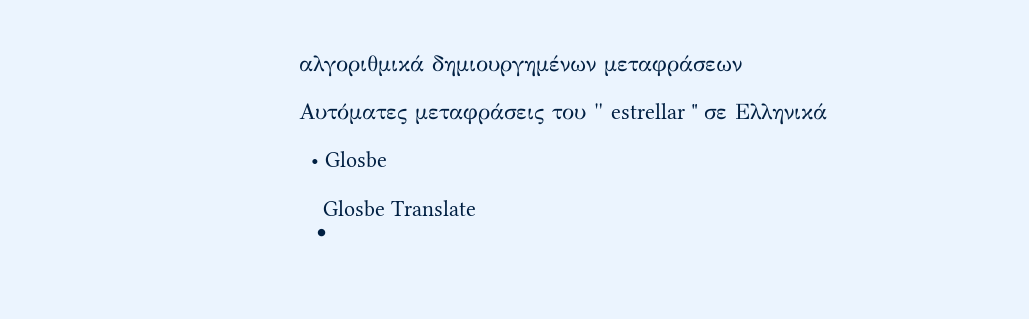αλγοριθμικά δημιουργημένων μεταφράσεων

Αυτόματες μεταφράσεις του " estrellar " σε Ελληνικά

  • Glosbe

    Glosbe Translate
  •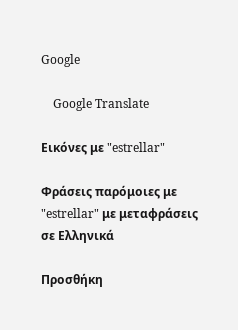Google

    Google Translate

Εικόνες με "estrellar"

Φράσεις παρόμοιες με "estrellar" με μεταφράσεις σε Ελληνικά

Προσθήκη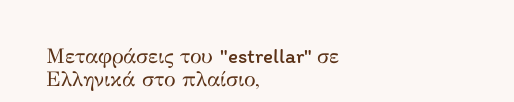Μεταφράσεις του "estrellar" σε Ελληνικά στο πλαίσιο,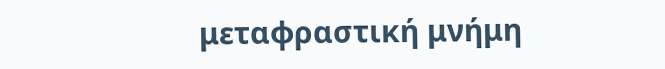μεταφραστική μνήμη